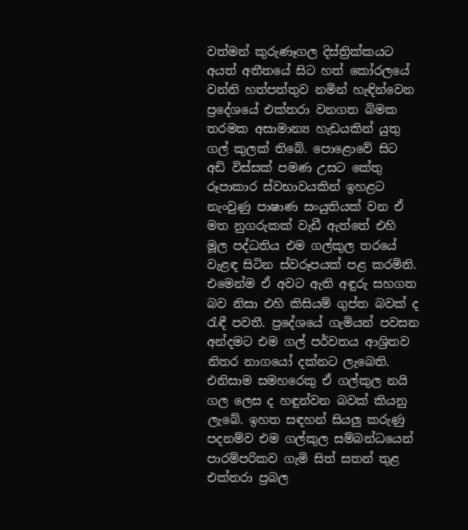වත්මන් කුරුණෑගල දිස්ත්‍රික්කයට අයත් අතීතයේ සිට හත් කෝරලයේ වන්නි හත්පත්තුව නමින් හැඳින්වෙන ප්‍රදේශයේ එක්තරා වනගත බිමක තරමක අසාමාන්‍ය හැඩයකින් යුතු ගල් කුලක් තිබේ. පොළොවේ සිට අඩි විස්සක් පමණ උසට කේතු රූපාකාර ස්වභාවයකින් ඉහළට නැංවුණු පාෂාණ සංයුතියක් වන ඒ මත නුගරුකක් වැඩී ඇත්තේ එහි මූල පද්ධතිය එම ගල්කුල තරයේ වැළඳ සිටින ස්වරූපයක් පළ කරමිනි. එමෙන්ම ඒ අවට ඇති අඳුරු සහගත බව නිසා එහි කිසියම් ගුප්ත බවක් ද රැඳී පවතී. ප්‍රදේශයේ ගැමියන් පවසන අන්දමට එම ගල් පර්වතය ආශ්‍රිතව නිතර නාගයෝ දක්නට ලැබෙති. එනිසාම සමහරෙකු ඒ ගල්කුල නයි ගල ලෙස ද හඳුන්වන බවක් කියනු ලැබේ. ඉහත සඳහන් සියලු කරුණු පදනම්ව එම ගල්කුල සම්බන්ධයෙන් පාරම්පරිකව ගැමි සිත් සතන් තුළ එක්තරා ප්‍රබල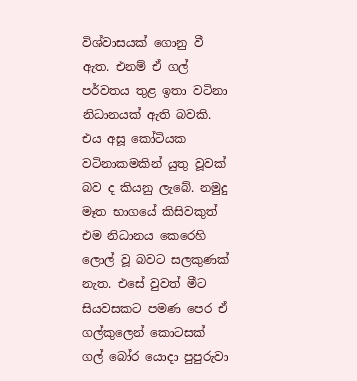විශ්වාසයක් ගොනු වී ඇත. එනම් ඒ ගල් පර්වතය තුළ ඉතා වටිනා නිධානයක් ඇති බවකි. එය අසූ කෝටියක වටිනාකමකින් යුතු වූවක් බව ද කියනු ලැබේ. නමුදු මෑත භාගයේ කිසිවකුත් එම නිධානය කෙරෙහි ලොල් වූ බවට සලකුණක් නැත. එසේ වුවත් මීට සියවසකට පමණ පෙර ඒ ගල්කුලෙන් කොටසක් ගල් බෝර යොදා පුපුරුවා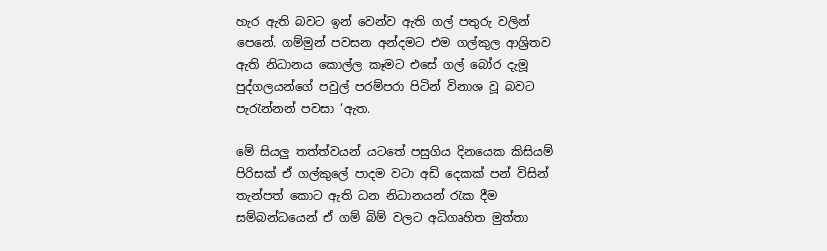හැර ඇති බවට ඉන් වෙන්ව ඇති ගල් පතුරු වලින් පෙනේ. ගම්මුන් පවසන අන්දමට එම ගල්කුල ආශ්‍රිතව ඇති නිධානය කොල්ල කෑමට එසේ ගල් බෝර දැමූ පුද්ගලයන්ගේ පවුල් පරම්පරා පිටින් විනාශ වූ බවට පැරැන්නන් පවසා ‘ඇත.

මේ සියලු තත්ත්වයන් යටතේ පසුගිය දිනයෙක කිසියම් පිරිසක් ඒ ගල්කුලේ පාදම වටා අඩි දෙකක් පන් විසින් තැන්පත් කොට ඇති ධන නිධානයන් රැක දීම සම්බන්ධයෙන් ඒ ගම් බිම් වලට අධිගෘහිත මුත්තා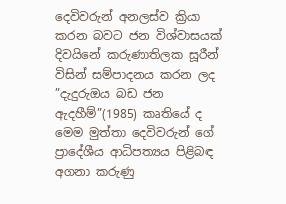දෙවිවරුන් අනලස්ව ක්‍රියා කරන බවට ජන විශ්වාසයක් දිවයිනේ කරුණාතිලක සූරීන් විසින් සම්පාදනය කරන ලද ”දැදුරුඔය බඩ ජන ඇදහීම්”(1985) කෘතියේ ද මෙම මුත්තා දෙවිවරුන් ගේ ප්‍රාදේශීය ආධිපත්‍යය පිළිබඳ අගනා කරුණු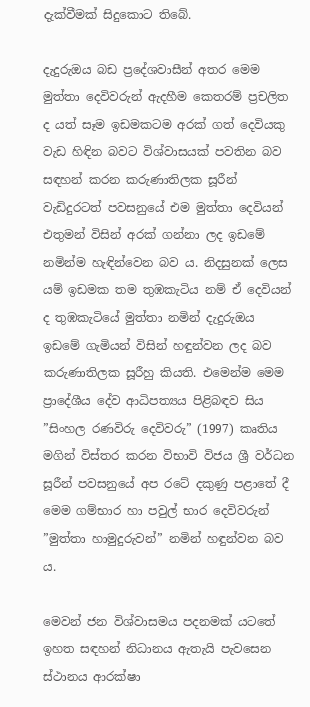දැක්වීමක් සිදුකොට තිබේ.

දැදුරුඔය බඩ ප්‍රදේශවාසීන් අතර මෙම මුත්තා දෙවිවරුන් ඇදහීම කෙතරම් ප්‍රචලිත ද යත් සෑම ඉඩමකටම අරක් ගත් දෙවියකු වැඩ හිඳින බවට විශ්වාසයක් පවතින බව සඳහන් කරන කරුණාතිලක සූරීන් වැඩිදුරටත් පවසනුයේ එම මුත්තා දෙවියන් එතුමන් විසින් අරක් ගන්නා ලද ඉඩමේ නමින්ම හැඳින්වෙන බව ය. නිදසුනක් ලෙස යම් ඉඩමක තම තුඹකැටිය නම් ඒ දෙවියන් ද තුඹකැටියේ මුත්තා නමින් දැදුරුඔය ඉඩමේ ගැමියන් විසින් හඳුන්වන ලද බව කරුණාතිලක සූරීහු කියති. එමෙන්ම මෙම ප්‍රාදේශීය දේව ආධිපත්‍යය පිළිබඳව සිය ”සිංහල රණවිරු දෙවිවරු” (1997) කෘතිය මගින් විස්තර කරන විභාවි විජය ශ්‍රී වර්ධන සූරීන් පවසනුයේ අප රටේ දකුණු පළාතේ දී මෙම ගම්භාර හා පවුල් භාර දෙවිවරුන් ”මුත්තා හාමුදුරුවන්” නමින් හඳුන්වන බව ය.

මෙවන් ජන විශ්වාසමය පදනමක් යටතේ ඉහත සඳහන් නිධානය ඇතැයි පැවසෙන ස්ථානය ආරක්ෂා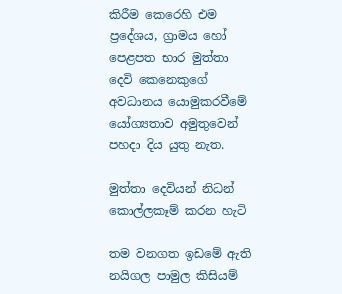කිරීම කෙරෙහි එම ප්‍රදේශය, ග්‍රාමය හෝ පෙළපත භාර මුත්තා දෙවි කෙනෙකුගේ අවධානය යොමුකරවීමේ යෝග්‍යතාව අමුතුවෙන් පහදා දිය යුතු නැත.

මුත්තා දෙවියන් නිධන් කොල්ලකෑම් කරන හැටි

තම වනගත ඉඩමේ ඇති නයිගල පාමුල කිසියම්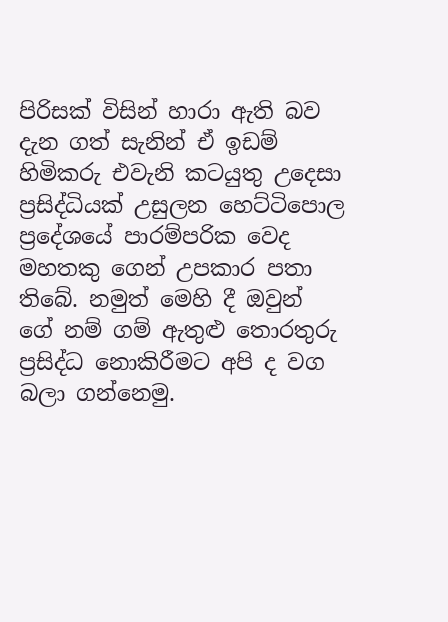පිරිසක් විසින් හාරා ඇති බව දැන ගත් සැනින් ඒ ඉඩම් හිමිකරු එවැනි කටයුතු උදෙසා ප්‍රසිද්ධියක් උසුලන හෙට්ටිපොල ප්‍රදේශයේ පාරම්පරික වෙද මහතකු ගෙන් උපකාර පතා තිබේ. නමුත් මෙහි දී ඔවුන් ගේ නම් ගම් ඇතුළු තොරතුරු ප්‍රසිද්ධ නොකිරීමට අපි ද වග බලා ගන්නෙමු.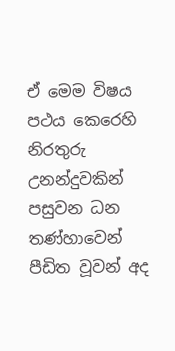ඒ මෙම විෂය පථය කෙරෙහි නිරතුරු උනන්දුවකින් පසුවන ධන තණ්හාවෙන් පීඩිත වූවන් අද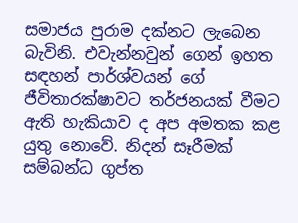සමාජය පුරාම දක්නට ලැබෙන බැවිනි. එවැන්නවුන් ගෙන් ඉහත සඳහන් පාර්ශ්වයන් ගේ ජීවිතාරක්ෂාවට තර්ජනයක් වීමට ඇති හැකියාව ද අප අමතක කළ යුතු නොවේ. නිදන් සෑරීමක් සම්බන්ධ ගුප්ත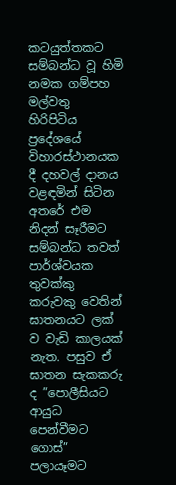කටයුත්තකට සම්බන්ධ වූ හිමි නමක ගම්පහ මල්වතු හිරිපිටිය ප්‍රදේශයේ විහාරස්ථානයක දී දහවල් දානය වළඳමින් සිටින අතරේ එම නිදන් සෑරීමට සම්බන්ධ තවත් පාර්ශ්වයක තුවක්කු කරුවකු වෙතින් ඝාතනයට ලක් ව වැඩි කාලයක් නැත. පසුව ඒ ඝාතන සැකකරු ද ”පොලීසියට ආයුධ පෙන්වීමට ගොස්” පලායෑමට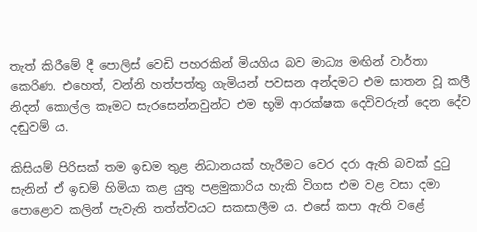තැත් කිරීමේ දී පොලිස් වෙඩි පහරකින් මියගිය බව මාධ්‍ය මඟින් වාර්තා කෙරිණ. එහෙත්, වන්නි හත්පත්තු ගැමියන් පවසන අන්දමට එම ඝාතන වූ කලී නිදන් කොල්ල කෑමට සැරසෙන්නවුන්ට එම භූමි ආරක්ෂක දෙවිවරුන් දෙන දේව දඬුවම් ය.

කිසියම් පිරිසක් තම ඉඩම තුළ නිධානයක් හැරීමට වෙර දරා ඇති බවක් දුටු සැනින් ඒ ඉඩම් හිමියා කළ යුතු පළමුකාරිය හැකි විගස එම වළ වසා දමා පොළොව කලින් පැවැති තත්ත්වයට සකසාලීම ය. එසේ කපා ඇති වළේ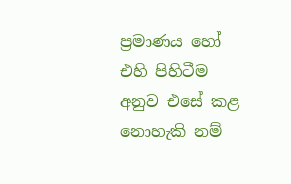ප්‍රමාණය හෝ එහි පිහිටීම අනුව එසේ කළ නොහැකි නම්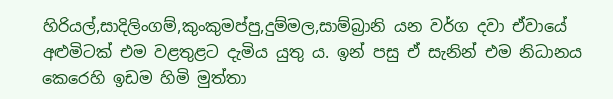හිරියල්,සාදිලිංගම්,කුංකුමප්පු,දුම්මල,සාම්බ්‍රානි යන වර්ග දවා ඒවායේ අළුමිටක් එම වළතුළට දැමිය යුතු ය. ඉන් පසු ඒ සැනින් එම නිධානය කෙරෙහි ඉඩම හිමි මුත්තා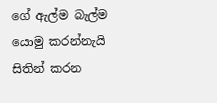ගේ ඇල්ම බැල්ම යොමු කරන්නැයි සිතින් කරන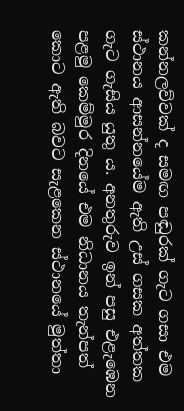කන්නලව්වක් ද සමඟ පඬුරක් ගැට ගසා එම ස්ථානය ආසන්නයේම ඇති උස් ගසක අත්තක ගැට ගැසිය යුතු ය. අනතුරුව ඉන් පසු එළැඹෙන පළමු කෙම්මුර දිනයේ එම නිධානය තැන්පත් කොට ඇති බවට සැළකෙන ස්ථානයේ මුත්තා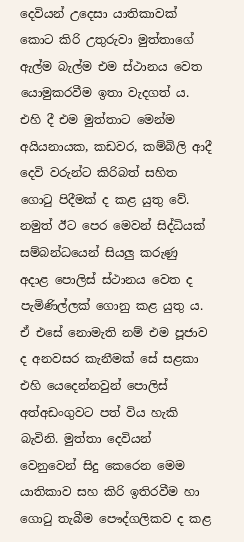දෙවියන් උදෙසා යාතිකාවක් කොට කිරි උතුරුවා මුත්තාගේ ඇල්ම බැල්ම එම ස්ථානය වෙත යොමුකරවීම ඉතා වැදගත් ය. එහි දී එම මුත්තාට මෙන්ම අයියනායක, කඩවර, කම්බිලි ආදී දෙවි වරුන්ට කිරිබත් සහිත ගොටු පිදීමක් ද කළ යුතු වේ. නමුත් ඊට පෙර මෙවන් සිද්ධියක් සම්බන්ධයෙන් සියලු කරුණු අදාළ පොලිස් ස්ථානය වෙත ද පැමිණිල්ලක් ගොනු කළ යුතු ය. ඒ එසේ නොමැති නම් එම පූජාව ද අනවසර කැනීමක් සේ සළකා එහි යෙදෙන්නවුන් පොලිස් අත්අඩංගුවට පත් විය හැකි බැවිනි. මුත්තා දෙවියන් වෙනුවෙන් සිදු කෙරෙන මෙම යාතිකාව සහ කිරි ඉතිරවීම හා ගොටු තැබීම පෞද්ගලිකව ද කළ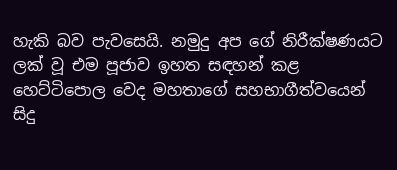හැකි බව පැවසෙයි. නමුදු අප ගේ නිරීක්ෂණයට ලක් වූ එම පූජාව ඉහත සඳහන් කළ හෙට්ටිපොල වෙද මහතාගේ සහභාගීත්වයෙන් සිදු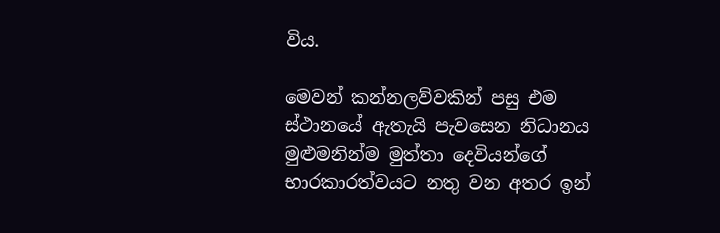විය.

මෙවන් කන්නලව්වකින් පසු එම ස්ථානයේ ඇතැයි පැවසෙන නිධානය මුළුමනින්ම මුත්තා දෙවියන්ගේ භාරකාරත්වයට නතු වන අතර ඉන්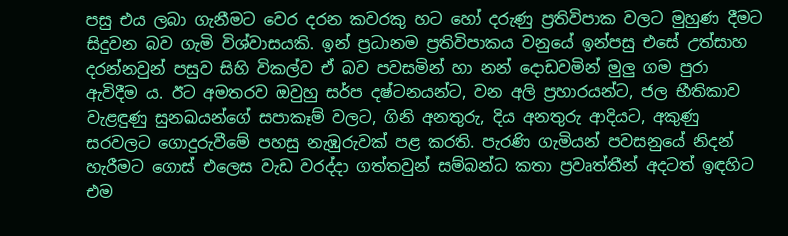පසු එය ලබා ගැනීමට වෙර දරන කවරකු හට හෝ දරුණු ප්‍රතිවිපාක වලට මුහුණ දීමට සිදුවන බව ගැමි විශ්වාසයකි. ඉන් ප්‍රධානම ප්‍රතිවිපාකය වනුයේ ඉන්පසු එසේ උත්සාහ දරන්නවුන් පසුව සිහි විකල්ව ඒ බව පවසමින් හා නන් දොඩවමින් මුලු ගම පුරා ඇවිදීම ය. ඊට අමතරව ඔවුහු සර්ප දෂ්ටනයන්ට, වන අලි ප්‍රහාරයන්ට, ජල භීතිකාව වැළඳුණු සුනඛයන්ගේ සපාකෑම් වලට, ගිනි අනතුරු, දිය අනතුරු ආදියට, අකුණු සරවලට ගොදුරුවීමේ පහසු නැඹුරුවක් පළ කරති. පැරණි ගැමියන් පවසනුයේ නිදන් හැරීමට ගොස් එලෙස වැඩ වරද්දා ගත්තවුන් සම්බන්ධ කතා ප්‍රවෘත්තීන් අදටත් ඉඳහිට එම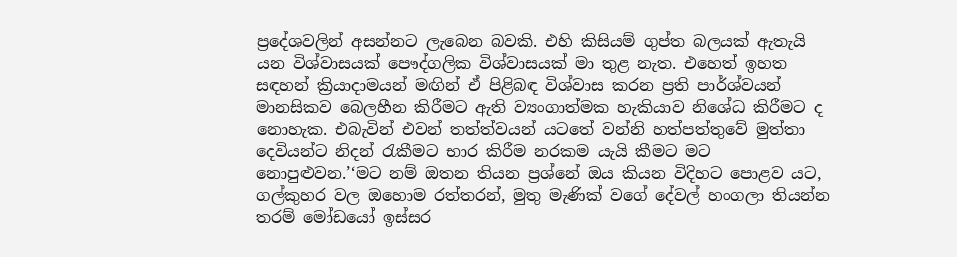ප්‍රදේශවලින් අසන්නට ලැබෙන බවකි. එහි කිසියම් ගුප්ත බලයක් ඇතැයි යන විශ්වාසයක් පෞද්ගලික විශ්වාසයක් මා තුළ නැත. එහෙත් ඉහත සඳහන් ක්‍රියාදාමයන් මඟින් ඒ පිළිබඳ විශ්වාස කරන ප්‍රති පාර්ශ්වයන් මානසිකව බෙලහීන කිරීමට ඇති ව්‍යංගාත්මක හැකියාව නිශේධ කිරීමට ද නොහැක. එබැවින් එවන් තත්ත්වයන් යටතේ වන්නි හත්පත්තුවේ මුත්තා දෙවියන්ට නිදන් රැකීමට භාර කිරීම නරකම යැයි කීමට මට නොපුළුවන.’‘මට නම් ඔතන තියන ප්‍රශ්නේ ඔය කියන විදිහට පොළව යට, ගල්කුහර වල ඔහොම රත්තරන්, මුතු මැණික් වගේ දේවල් හංගලා තියන්න තරම් මෝඩයෝ ඉස්සර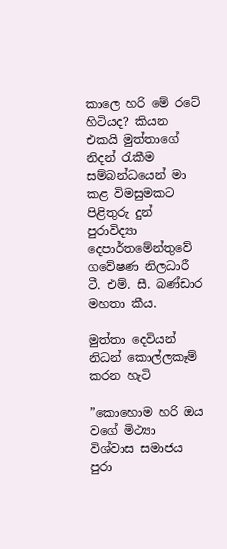කාලෙ හරි මේ රටේ හිටියද? කියන එකයි මුත්තාගේ නිදන් රැකීම සම්බන්ධයෙන් මා කළ විමසුමකට පිළිතුරු දුන් පුරාවිද්‍යා දෙපාර්තමේන්තුවේ ගවේෂණ නිලධාරී ටී. එම්. සී. බණ්ඩාර මහතා කීය.

මුත්තා දෙවියන් නිධන් කොල්ලකෑම් කරන හැටි

”කොහොම හරි ඔය වගේ මිථ්‍යා විශ්වාස සමාජය පුරා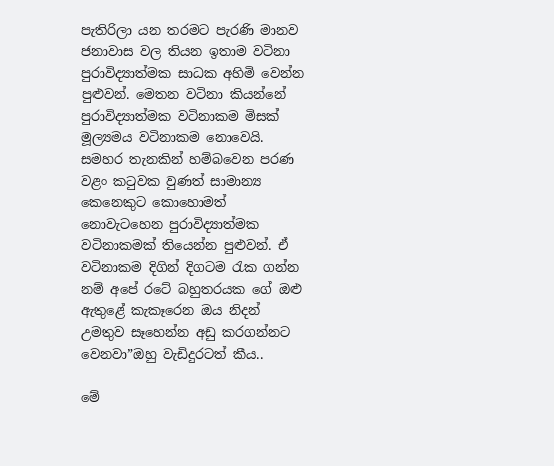පැතිරිලා යන තරමට පැරණි මානව ජනාවාස වල තියන ඉතාම වටිනා පුරාවිද්‍යාත්මක සාධක අහිමි වෙන්න පුළුවන්. මෙතන වටිනා කියන්නේ පුරාවිද්‍යාත්මක වටිනාකම මිසක් මූල්‍යමය වටිනාකම නොවෙයි. සමහර තැනකින් හම්බවෙන පරණ වළං කටුවක වුණත් සාමාන්‍ය කෙනෙකුට කොහොමත් නොවැටහෙන පුරාවිද්‍යාත්මක වටිනාකමක් තියෙන්න පුළුවන්. ඒ වටිනාකම දිගින් දිගටම රැක ගන්න නම් අපේ රටේ බහුතරයක ගේ ඔළු ඇතුළේ කැකෑරෙන ඔය නිදන් උමතුව සෑහෙන්න අඩු කරගන්නට වෙනවා”ඔහු වැඩිදුරටත් කීය..

මේ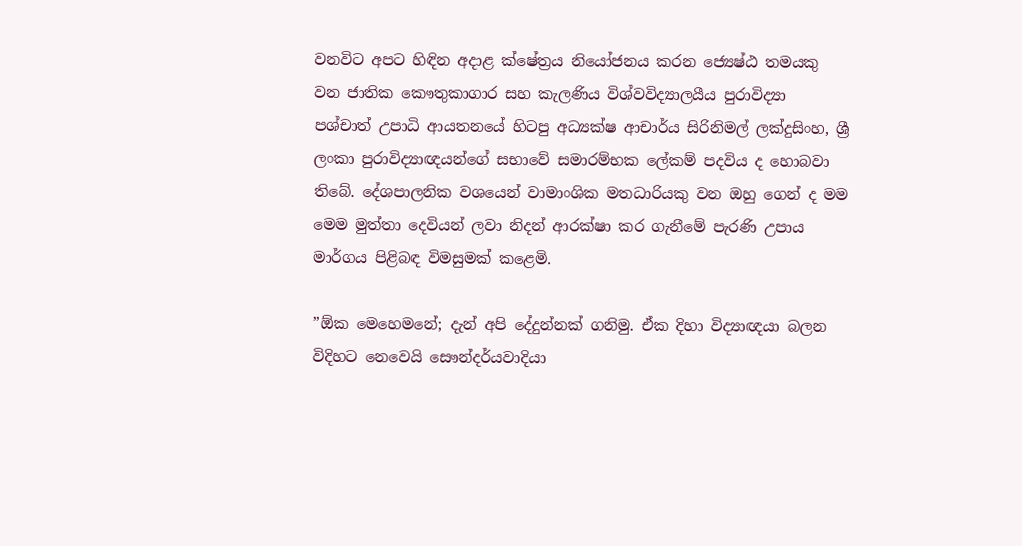වනවිට අපට හිඳින අදාළ ක්ෂේත්‍රය නියෝජනය කරන ජ්‍යෙෂ්ඨ තමයකු වන ජාතික කෞතුකාගාර සහ කැලණිය විශ්වවිද්‍යාලයීය පුරාවිද්‍යා පශ්චාත් උපාධි ආයතනයේ හිටපු අධ්‍යක්ෂ ආචාර්ය සිරිනිමල් ලක්දුසිංහ, ශ්‍රී ලංකා පුරාවිද්‍යාඥයන්ගේ සභාවේ සමාරම්භක ලේකම් පදවිය ද හොබවා තිබේ. දේශපාලනික වශයෙන් වාමාංශික මතධාරියකු වන ඔහු ගෙන් ද මම මෙම මුත්තා දෙවියන් ලවා නිදන් ආරක්ෂා කර ගැනීමේ පැරණි උපාය මාර්ගය පිළිබඳ විමසුමක් කළෙමි.

”ඕක මෙහෙමනේ; දැන් අපි දේදුන්නක් ගනිමු. ඒක දිහා විද්‍යාඥයා බලන විදිහට නෙවෙයි සෞන්දර්යවාදියා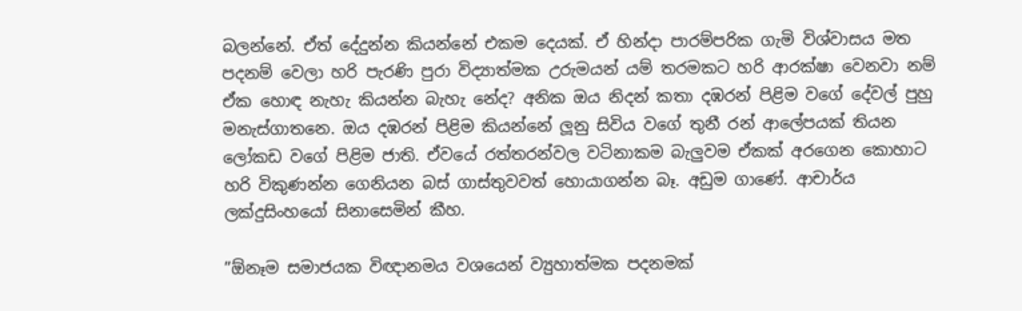බලන්නේ. ඒත් දේදුන්න කියන්නේ එකම දෙයක්. ඒ හින්දා පාරම්පරික ගැමි විශ්වාසය මත පදනම් වෙලා හරි පැරණි පුරා විද්‍යාත්මක උරුමයන් යම් තරමකට හරි ආරක්ෂා වෙනවා නම් ඒක හොඳ නැහැ කියන්න බැහැ නේද? අනික ඔය නිදන් කතා දඹරන් පිළිම වගේ දේවල් පුහු මනැස්ගාතනෙ. ඔය දඹරන් පිළිම කියන්නේ ලූනු සිවිය වගේ තුනී රන් ආලේපයක් තියන ලෝකඩ වගේ පිළිම ජාති. ඒවයේ රත්තරන්වල වටිනාකම බැලුවම ඒකක් අරගෙන කොහාට හරි විකුණන්න ගෙනියන බස් ගාස්තුවවත් හොයාගන්න බෑ. අඩුම ගාණේ. ආචාර්ය ලක්දුසිංහයෝ සිනාසෙමින් කීහ.

”ඕනෑම සමාජයක විඥානමය වශයෙන් ව්‍යුහාත්මක පදනමක්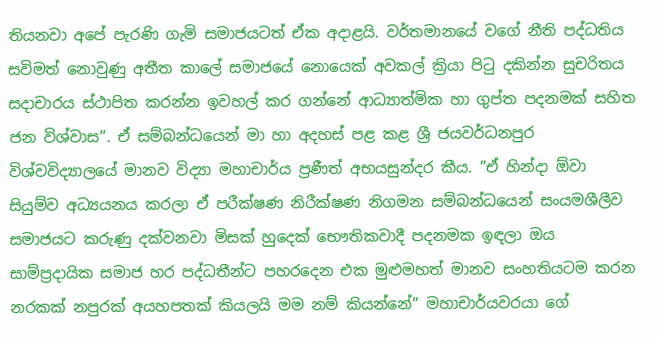තියනවා අපේ පැරණි ගැමි සමාජයටත් ඒක අදාළයි. වර්තමානයේ වගේ නීති පද්ධතිය සවිමත් නොවුණු අතීත කාලේ සමාජයේ නොයෙක් අවකල් ක්‍රියා පිටු දකින්න සුචරිතය සදාචාරය ස්ථාපිත කරන්න ඉවහල් කර ගන්නේ ආධ්‍යාත්මික හා ගුප්ත පදනමක් සහිත ජන විශ්වාස”. ඒ සම්බන්ධයෙන් මා හා අදහස් පළ කළ ශ්‍රී ජයවර්ධනපුර විශ්වවිද්‍යාලයේ මානව විද්‍යා මහාචාර්ය ප්‍රණීත් අභයසුන්දර කීය. ”ඒ හින්දා ඕවා සියුම්ව අධ්‍යයනය කරලා ඒ පරීක්ෂණ නිරීක්ෂණ නිගමන සම්බන්ධයෙන් සංයමශීලීව සමාජයට කරුණු දක්වනවා මිසක් හුදෙක් භෞතිකවාදී පදනමක ඉඳලා ඔය සාම්ප්‍රදායික සමාජ හර පද්ධතීන්ට පහරදෙන එක මුළුමහත් මානව සංහතියටම කරන නරකක් නපුරක් අයහපතක් කියලයි මම නම් කියන්නේ” මහාචාර්යවරයා ගේ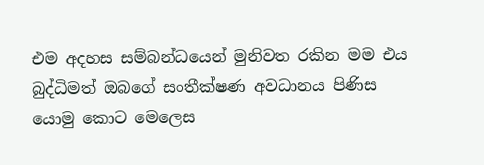එම අදහස සම්බන්ධයෙන් මුනිවත රකින මම එය බුද්ධිමත් ඔබගේ සංතීක්ෂණ අවධානය පිණිස යොමු කොට මෙලෙස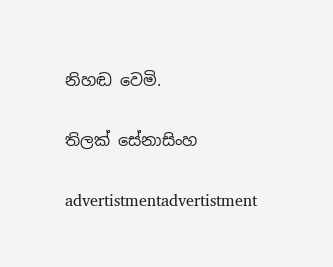නිහඬ වෙමි.

තිලක් සේනාසිංහ

advertistmentadvertistment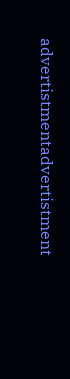advertistmentadvertistment